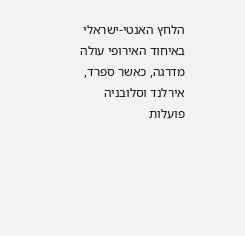הלחץ האנטי-ישראלי באיחוד האירופי עולה מדרגה, כאשר ספרד, אירלנד וסלובניה פועלות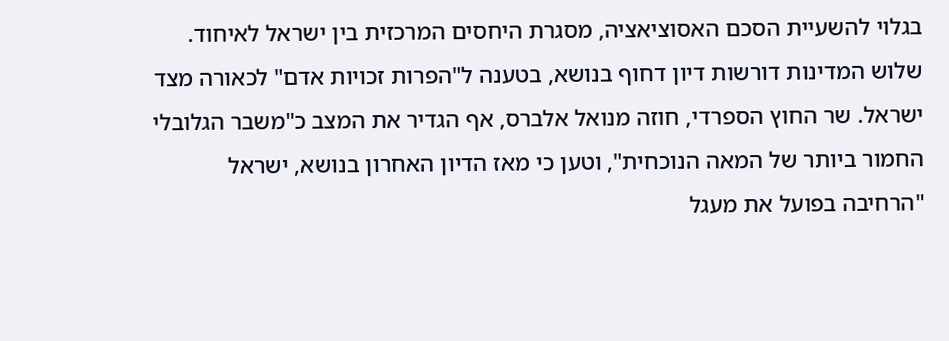בגלוי להשעיית הסכם האסוציאציה, מסגרת היחסים המרכזית בין ישראל לאיחוד. שלוש המדינות דורשות דיון דחוף בנושא, בטענה ל"הפרות זכויות אדם" לכאורה מצד ישראל. שר החוץ הספרדי, חוזה מנואל אלברס, אף הגדיר את המצב כ"משבר הגלובלי החמור ביותר של המאה הנוכחית", וטען כי מאז הדיון האחרון בנושא, ישראל "הרחיבה בפועל את מעגל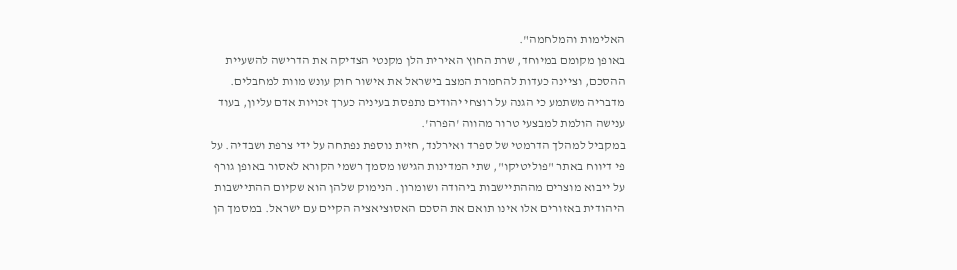האלימות והמלחמה".
באופן מקומם במיוחד, שרת החוץ האירית הלן מקנטי הצדיקה את הדרישה להשעיית ההסכם, וציינה כעדות להחמרת המצב בישראל את אישור חוק עונש מוות למחבלים. מדבריה משתמע כי הגנה על רוצחי יהודים נתפסת בעיניה כערך זכויות אדם עליון, בעוד ענישה הולמת למבצעי טרור מהווה 'הפרה'.
במקביל למהלך הדרמטי של ספרד ואירלנד, חזית נוספת נפתחה על ידי צרפת ושבדיה. על פי דיווח באתר "פוליטיקו", שתי המדינות הגישו מסמך רשמי הקורא לאסור באופן גורף על ייבוא מוצרים מההתיישבות ביהודה ושומרון. הנימוק שלהן הוא שקיום ההתיישבות היהודית באזורים אלו אינו תואם את הסכם האסוציאציה הקיים עם ישראל. במסמך הן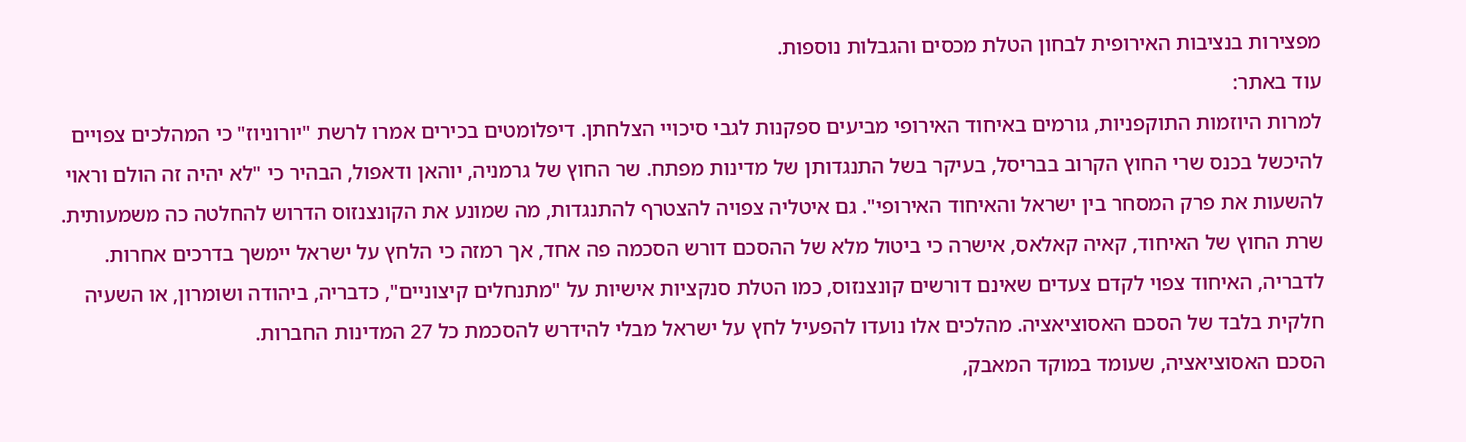מפצירות בנציבות האירופית לבחון הטלת מכסים והגבלות נוספות.
עוד באתר:
למרות היוזמות התוקפניות, גורמים באיחוד האירופי מביעים ספקנות לגבי סיכויי הצלחתן. דיפלומטים בכירים אמרו לרשת "יורוניוז" כי המהלכים צפויים להיכשל בכנס שרי החוץ הקרוב בבריסל, בעיקר בשל התנגדותן של מדינות מפתח. שר החוץ של גרמניה, יוהאן ודאפול, הבהיר כי "לא יהיה זה הולם וראוי להשעות את פרק המסחר בין ישראל והאיחוד האירופי". גם איטליה צפויה להצטרף להתנגדות, מה שמונע את הקונצנזוס הדרוש להחלטה כה משמעותית.
שרת החוץ של האיחוד, קאיה קאלאס, אישרה כי ביטול מלא של ההסכם דורש הסכמה פה אחד, אך רמזה כי הלחץ על ישראל יימשך בדרכים אחרות. לדבריה, האיחוד צפוי לקדם צעדים שאינם דורשים קונצנזוס, כמו הטלת סנקציות אישיות על "מתנחלים קיצוניים", כדבריה, ביהודה ושומרון, או השעיה חלקית בלבד של הסכם האסוציאציה. מהלכים אלו נועדו להפעיל לחץ על ישראל מבלי להידרש להסכמת כל 27 המדינות החברות.
הסכם האסוציאציה, שעומד במוקד המאבק,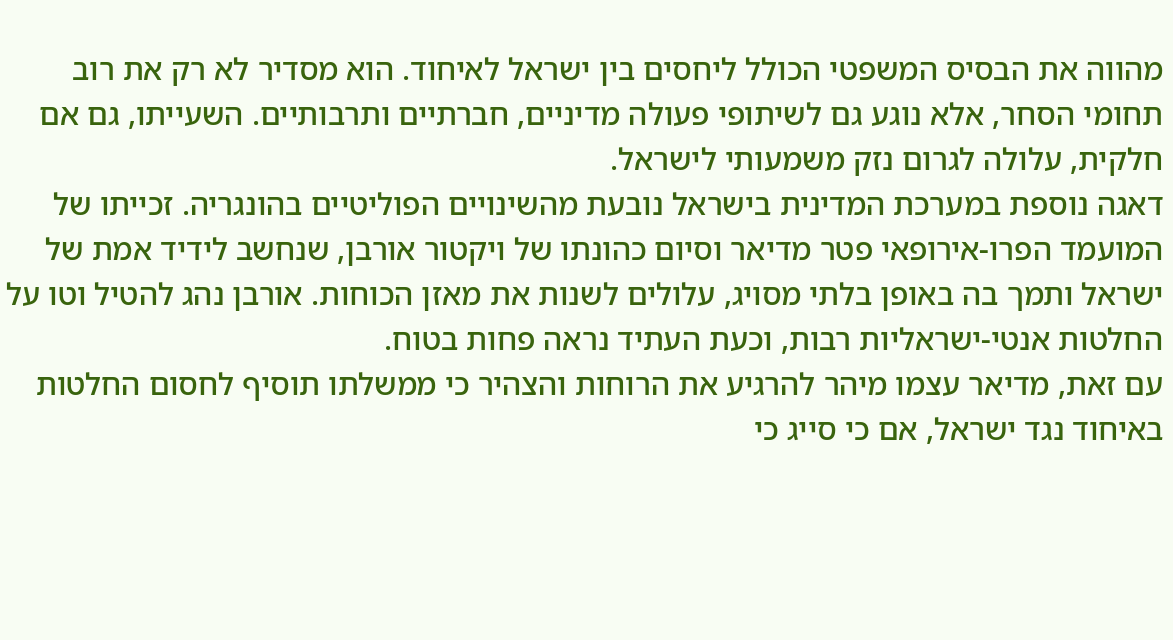מהווה את הבסיס המשפטי הכולל ליחסים בין ישראל לאיחוד. הוא מסדיר לא רק את רוב תחומי הסחר, אלא נוגע גם לשיתופי פעולה מדיניים, חברתיים ותרבותיים. השעייתו, גם אם חלקית, עלולה לגרום נזק משמעותי לישראל.
דאגה נוספת במערכת המדינית בישראל נובעת מהשינויים הפוליטיים בהונגריה. זכייתו של המועמד הפרו-אירופאי פטר מדיאר וסיום כהונתו של ויקטור אורבן, שנחשב לידיד אמת של ישראל ותמך בה באופן בלתי מסויג, עלולים לשנות את מאזן הכוחות. אורבן נהג להטיל וטו על החלטות אנטי-ישראליות רבות, וכעת העתיד נראה פחות בטוח.
עם זאת, מדיאר עצמו מיהר להרגיע את הרוחות והצהיר כי ממשלתו תוסיף לחסום החלטות באיחוד נגד ישראל, אם כי סייג כי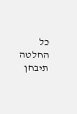כל החלטה תיבחן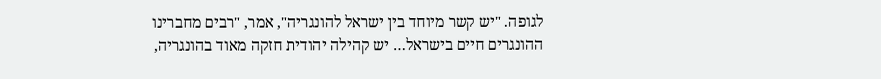לגופה. "יש קשר מיוחד בין ישראל להונגריה", אמר, "רבים מחברינו ההונגרים חיים בישראל… יש קהילה יהודית חזקה מאוד בהונגריה,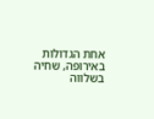אחת הגדולות באירופה, שחיה בשלווה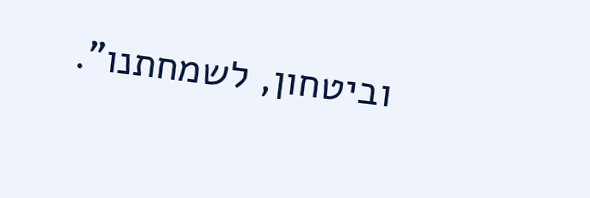וביטחון, לשמחתנו".